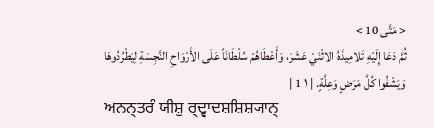< مَتَّى 10 >
ثُمَّ دَعَا إِلَيْهِ تَلامِيذَهُ الاثْنَيْ عَشَرَ، وَأَعْطَاهُمْ سُلْطَانَاً عَلَى الأَرْوَاحِ النَّجِسَةِ لِيَطْرُدُوهَا وَيَشْفُوا كُلَّ مَرَضٍ وَعِلَّةٍ. | ١ 1 |
ਅਨਨ੍ਤਰੰ ਯੀਸ਼ੁ ਰ੍ਦ੍ਵਾਦਸ਼ਸ਼ਿਸ਼੍ਯਾਨ੍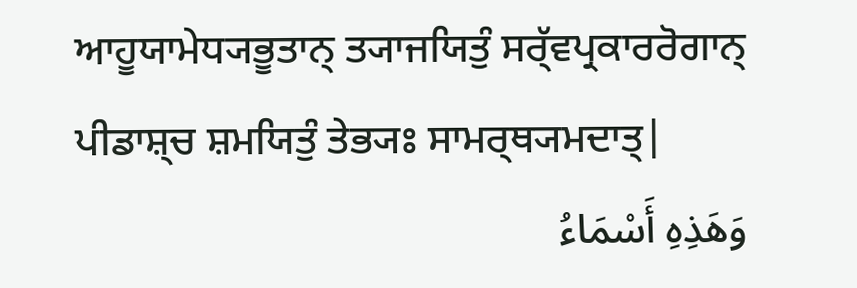ਆਹੂਯਾਮੇਧ੍ਯਭੂਤਾਨ੍ ਤ੍ਯਾਜਯਿਤੁੰ ਸਰ੍ੱਵਪ੍ਰਕਾਰਰੋਗਾਨ੍ ਪੀਡਾਸ਼੍ਚ ਸ਼ਮਯਿਤੁੰ ਤੇਭ੍ਯਃ ਸਾਮਰ੍ਥ੍ਯਮਦਾਤ੍|
وَهَذِهِ أَسْمَاءُ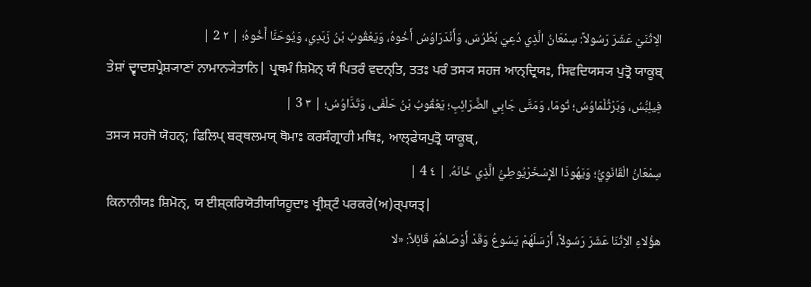الِاثْنَيْ عَشَرَ رَسُولاً: سِمْعَانُ الَّذِي دُعِيَ بُطْرُسَ، وَأَنْدَرَاوُسُ أَخُوهُ، وَيَعْقُوبُ بْنُ زَبَدِي، وَيُوحَنَّا أَخُوهُ؛ | ٢ 2 |
ਤੇਸ਼ਾਂ ਦ੍ਵਾਦਸ਼ਪ੍ਰੇਸ਼੍ਯਾਣਾਂ ਨਾਮਾਨ੍ਯੇਤਾਨਿ| ਪ੍ਰਥਮੰ ਸ਼ਿਮੋਨ੍ ਯੰ ਪਿਤਰੰ ਵਦਨ੍ਤਿ, ਤਤਃ ਪਰੰ ਤਸ੍ਯ ਸਹਜ ਆਨ੍ਦ੍ਰਿਯਃ, ਸਿਵਦਿਯਸ੍ਯ ਪੁਤ੍ਰੋ ਯਾਕੂਬ੍
فِيلِبُّسُ، وَبَرْثُلْمَاوُسُ؛ تُومَا، وَمَتَّى جَابِي الضَّرَائِبِ؛ يَعْقُوبُ بْنُ حَلْفَى، وَتَدَّاوُسُ؛ | ٣ 3 |
ਤਸ੍ਯ ਸਹਜੋ ਯੋਹਨ੍; ਫਿਲਿਪ੍ ਬਰ੍ਥਲਮਯ੍ ਥੋਮਾਃ ਕਰਸੰਗ੍ਰਾਹੀ ਮਥਿਃ, ਆਲ੍ਫੇਯਪੁਤ੍ਰੋ ਯਾਕੂਬ੍,
سِمْعَانُ الْقَانَوِيُّ؛ وَيَهُوذَا الإِسْخَرْيُوطِيُّ الَّذِي خَانَهُ. | ٤ 4 |
ਕਿਨਾਨੀਯਃ ਸ਼ਿਮੋਨ੍, ਯ ਈਸ਼੍ਕਰਿਯੋਤੀਯਯਿਹੂਦਾਃ ਖ੍ਰੀਸ਼੍ਟੰ ਪਰਕਰੇ(ਅ)ਰ੍ਪਯਤ੍|
هؤُلاءِ الاِثْنَا عَشَرَ رَسُولاً، أَرْسَلَهُمْ يَسُوعُ وَقَدْ أَوْصَاهُمْ قَائِلاً: «لا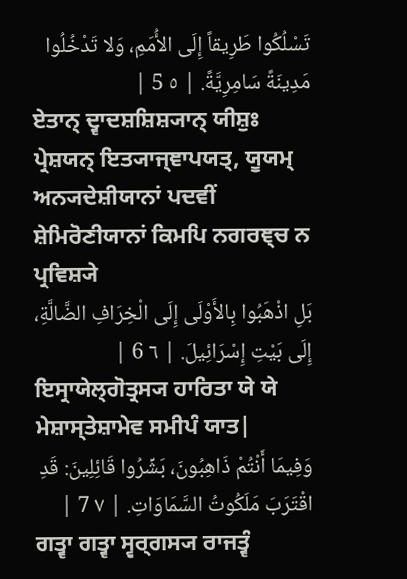تَسْلُكُوا طَرِيقاً إِلَى الأُمَمِ، وَلا تَدْخُلُوا مَدِينَةً سَامِرِيَّةً. | ٥ 5 |
ਏਤਾਨ੍ ਦ੍ਵਾਦਸ਼ਸ਼ਿਸ਼੍ਯਾਨ੍ ਯੀਸ਼ੁਃ ਪ੍ਰੇਸ਼ਯਨ੍ ਇਤ੍ਯਾਜ੍ਞਾਪਯਤ੍, ਯੂਯਮ੍ ਅਨ੍ਯਦੇਸ਼ੀਯਾਨਾਂ ਪਦਵੀਂ ਸ਼ੇਮਿਰੋਣੀਯਾਨਾਂ ਕਿਮਪਿ ਨਗਰਞ੍ਚ ਨ ਪ੍ਰਵਿਸ਼੍ਯੇ
بَلِ اذْهَبُوا بِالأَوْلَى إِلَى الْخِرَافِ الضَّالَّةِ، إِلَى بَيْتِ إِسْرَائِيلَ. | ٦ 6 |
ਇਸ੍ਰਾਯੇਲ੍ਗੋਤ੍ਰਸ੍ਯ ਹਾਰਿਤਾ ਯੇ ਯੇ ਮੇਸ਼ਾਸ੍ਤੇਸ਼ਾਮੇਵ ਸਮੀਪੰ ਯਾਤ|
وَفِيمَا أَنْتُمْ ذَاهِبُونَ، بَشِّرُوا قَائِلِينَ: قَدِ اقْتَرَبَ مَلَكُوتُ السَّمَاوَاتِ. | ٧ 7 |
ਗਤ੍ਵਾ ਗਤ੍ਵਾ ਸ੍ਵਰ੍ਗਸ੍ਯ ਰਾਜਤ੍ਵੰ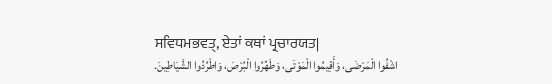ਸਵਿਧਮਭਵਤ੍, ਏਤਾਂ ਕਥਾਂ ਪ੍ਰਚਾਰਯਤ|
اشْفُوا الْمَرْضَى، وَأَقِيمُوا الْمَوْتَى، وَطَهِّرُوا الْبُرْصَ، وَاطْرُدُوا الشَّيَاطِينَ.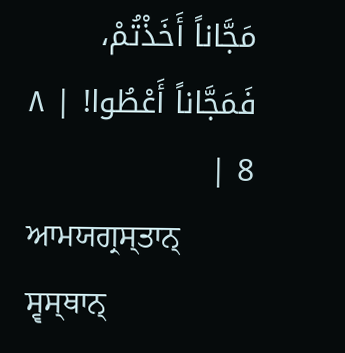مَجَّاناً أَخَذْتُمْ، فَمَجَّاناً أَعْطُوا! | ٨ 8 |
ਆਮਯਗ੍ਰਸ੍ਤਾਨ੍ ਸ੍ਵਸ੍ਥਾਨ੍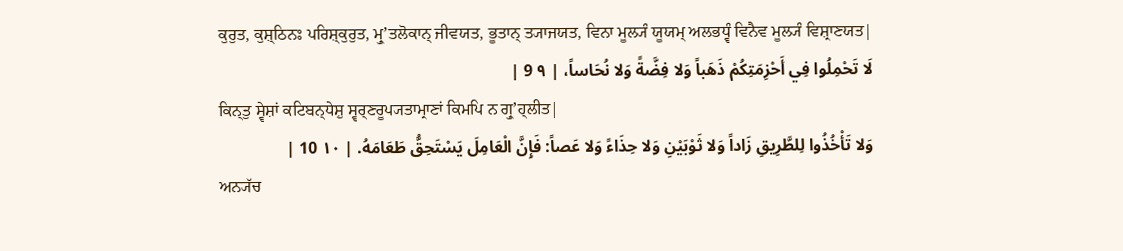ਕੁਰੁਤ, ਕੁਸ਼੍ਠਿਨਃ ਪਰਿਸ਼੍ਕੁਰੁਤ, ਮ੍ਰੁʼਤਲੋਕਾਨ੍ ਜੀਵਯਤ, ਭੂਤਾਨ੍ ਤ੍ਯਾਜਯਤ, ਵਿਨਾ ਮੂਲ੍ਯੰ ਯੂਯਮ੍ ਅਲਭਧ੍ਵੰ ਵਿਨੈਵ ਮੂਲ੍ਯੰ ਵਿਸ਼੍ਰਾਣਯਤ|
لَا تَحْمِلُوا فِي أَحْزِمَتِكُمْ ذَهَباً وَلا فِضَّةً وَلا نُحَاساً، | ٩ 9 |
ਕਿਨ੍ਤੁ ਸ੍ਵੇਸ਼ਾਂ ਕਟਿਬਨ੍ਧੇਸ਼ੁ ਸ੍ਵਰ੍ਣਰੂਪ੍ਯਤਾਮ੍ਰਾਣਾਂ ਕਿਮਪਿ ਨ ਗ੍ਰੁʼਹ੍ਲੀਤ|
وَلا تَأْخُذُوا لِلطَّرِيقِ زَاداً وَلا ثَوْبَيْنِ وَلا حِذَاءً وَلا عَصاً: فَإِنَّ الْعَامِلَ يَسْتَحِقُّ طَعَامَهُ. | ١٠ 10 |
ਅਨ੍ਯੱਚ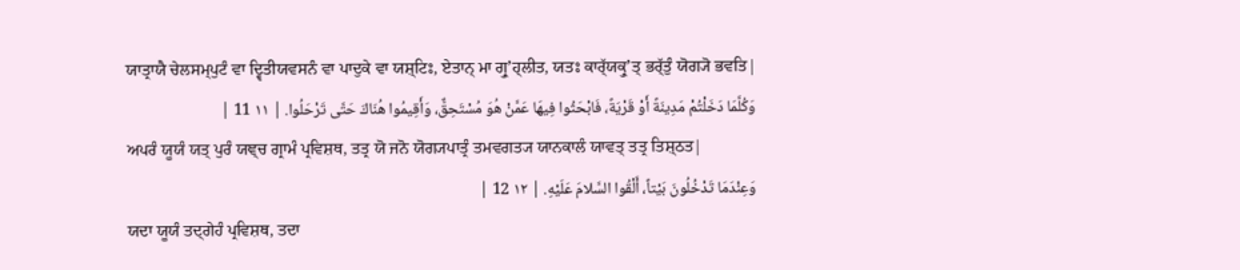ਯਾਤ੍ਰਾਯੈ ਚੇਲਸਮ੍ਪੁਟੰ ਵਾ ਦ੍ਵਿਤੀਯਵਸਨੰ ਵਾ ਪਾਦੁਕੇ ਵਾ ਯਸ਼੍ਟਿਃ, ਏਤਾਨ੍ ਮਾ ਗ੍ਰੁʼਹ੍ਲੀਤ, ਯਤਃ ਕਾਰ੍ੱਯਕ੍ਰੁʼਤ੍ ਭਰ੍ੱਤੁੰ ਯੋਗ੍ਯੋ ਭਵਤਿ|
وَكُلَّمَا دَخَلْتُمْ مَدِينَةً أَوْ قَرْيَةً، فَابْحَثُوا فِيهَا عَمَّنْ هُوَ مُسْتَحِقٌّ، وَأَقِيمُوا هُنَاكَ حَتَّى تَرْحَلُوا. | ١١ 11 |
ਅਪਰੰ ਯੂਯੰ ਯਤ੍ ਪੁਰੰ ਯਞ੍ਚ ਗ੍ਰਾਮੰ ਪ੍ਰਵਿਸ਼ਥ, ਤਤ੍ਰ ਯੋ ਜਨੋ ਯੋਗ੍ਯਪਾਤ੍ਰੰ ਤਮਵਗਤ੍ਯ ਯਾਨਕਾਲੰ ਯਾਵਤ੍ ਤਤ੍ਰ ਤਿਸ਼੍ਠਤ|
وَعِنْدَمَا تَدْخُلُونَ بَيْتاً، أَلْقُوا السَّلامَ عَلَيْهِ. | ١٢ 12 |
ਯਦਾ ਯੂਯੰ ਤਦ੍ਗੇਹੰ ਪ੍ਰਵਿਸ਼ਥ, ਤਦਾ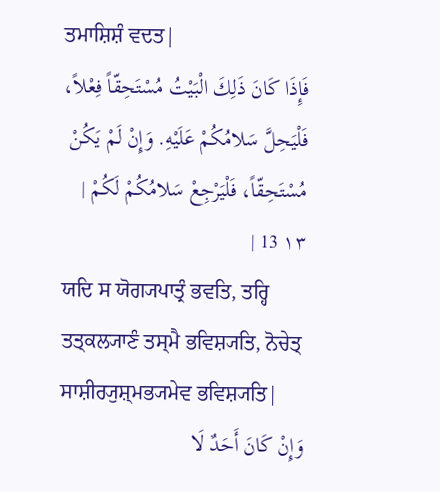ਤਮਾਸ਼ਿਸ਼ੰ ਵਦਤ|
فَإِذَا كَانَ ذَلِكَ الْبَيْتُ مُسْتَحِقّاً فِعْلاً، فَلْيَحِلَّ سَلامُكُمْ عَلَيْهِ. وَإِنْ لَمْ يَكُنْ مُسْتَحِقّاً، فَلْيَرْجِعْ سَلامُكُمْ لَكُمْ | ١٣ 13 |
ਯਦਿ ਸ ਯੋਗ੍ਯਪਾਤ੍ਰੰ ਭਵਤਿ, ਤਰ੍ਹਿ ਤਤ੍ਕਲ੍ਯਾਣੰ ਤਸ੍ਮੈ ਭਵਿਸ਼੍ਯਤਿ, ਨੋਚੇਤ੍ ਸਾਸ਼ੀਰ੍ਯੁਸ਼੍ਮਭ੍ਯਮੇਵ ਭਵਿਸ਼੍ਯਤਿ|
وَإِنْ كَانَ أَحَدٌ لَا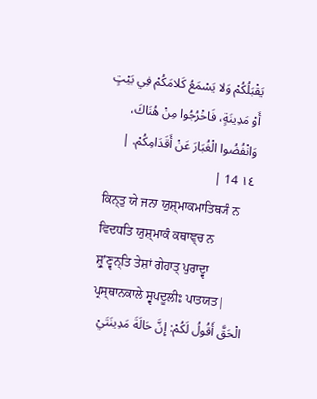يَقْبَلُكُمْ وَلا يَسْمَعُ كَلامَكُمْ فِي بَيْتٍ أَوْ مَدِينَةٍ، فَاخْرُجُوا مِنْ هُنَاكَ، وَانْفُضُوا الْغُبَارَ عَنْ أَقَدَامِكُمْ. | ١٤ 14 |
ਕਿਨ੍ਤੁ ਯੇ ਜਨਾ ਯੁਸ਼੍ਮਾਕਮਾਤਿਥ੍ਯੰ ਨ ਵਿਦਧਤਿ ਯੁਸ਼੍ਮਾਕੰ ਕਥਾਞ੍ਚ ਨ ਸ਼੍ਰੁʼਣ੍ਵਨ੍ਤਿ ਤੇਸ਼ਾਂ ਗੇਹਾਤ੍ ਪੁਰਾਦ੍ਵਾ ਪ੍ਰਸ੍ਥਾਨਕਾਲੇ ਸ੍ਵਪਦੂਲੀਃ ਪਾਤਯਤ|
الْحَقَّ أَقُولُ لَكُمْ: إِنَّ حَالَةَ مَدِينَتَيْ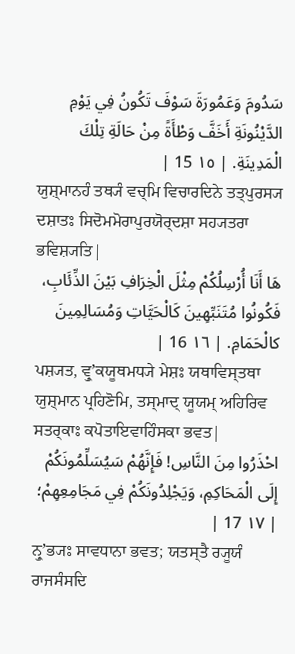سَدُومَ وَعَمُورَةَ سَوْفَ تَكُونُ فِي يَوْمِ الدَّيْنُونَةِ أَخَفَّ وَطْأَةً مِنْ حَالَةِ تِلْكَ الْمَدِينَةِ. | ١٥ 15 |
ਯੁਸ਼੍ਮਾਨਹੰ ਤਥ੍ਯੰ ਵਚ੍ਮਿ ਵਿਚਾਰਦਿਨੇ ਤਤ੍ਪੁਰਸ੍ਯ ਦਸ਼ਾਤਃ ਸਿਦੋਮਮੋਰਾਪੁਰਯੋਰ੍ਦਸ਼ਾ ਸਹ੍ਯਤਰਾ ਭਵਿਸ਼੍ਯਤਿ|
هَا أَنَا أُرْسِلُكُمْ مِثْلَ الْخِرَافِ بَيْنَ الذِّئَابِ، فَكُونُوا مُتَنَبِّهِينَ كَالْحَيَّاتِ وَمُسَالِمِينَ كالْحَمَامِ. | ١٦ 16 |
ਪਸ਼੍ਯਤ, ਵ੍ਰੁʼਕਯੂਥਮਧ੍ਯੇ ਮੇਸ਼ਃ ਯਥਾਵਿਸ੍ਤਥਾ ਯੁਸ਼੍ਮਾਨ ਪ੍ਰਹਿਣੋਮਿ, ਤਸ੍ਮਾਦ੍ ਯੂਯਮ੍ ਅਹਿਰਿਵ ਸਤਰ੍ਕਾਃ ਕਪੋਤਾਇਵਾਹਿੰਸਕਾ ਭਵਤ|
احْذَرُوا مِنَ النَّاسِ! فَإِنَّهُمْ سَيُسَلِّمُونَكُمْ إِلَى الْمَحَاكِمِ، وَيَجْلِدُونَكُمْ فِي مَجَامِعِهِمْ؛ | ١٧ 17 |
ਨ੍ਰੁʼਭ੍ਯਃ ਸਾਵਧਾਨਾ ਭਵਤ; ਯਤਸ੍ਤੈ ਰ੍ਯੂਯੰ ਰਾਜਸੰਸਦਿ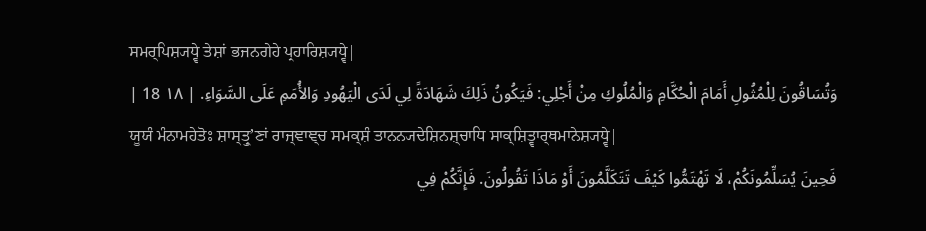ਸਮਰ੍ਪਿਸ਼੍ਯਧ੍ਵੇ ਤੇਸ਼ਾਂ ਭਜਨਗੇਹੇ ਪ੍ਰਹਾਰਿਸ਼੍ਯਧ੍ਵੇ|
وَتُسَاقُونَ لِلْمُثُولِ أَمَامَ الْحُكَّامِ وَالْمُلُوكِ مِنْ أَجْلِي: فَيَكُونُ ذَلِكَ شَهَادَةً لِي لَدَى الْيَهُودِ وَالأُمَمِ عَلَى السَّوَاءِ. | ١٨ 18 |
ਯੂਯੰ ਮੰਨਾਮਹੇਤੋਃ ਸ਼ਾਸ੍ਤ੍ਰੁʼਣਾਂ ਰਾਜ੍ਞਾਞ੍ਚ ਸਮਕ੍ਸ਼ੰ ਤਾਨਨ੍ਯਦੇਸ਼ਿਨਸ਼੍ਚਾਧਿ ਸਾਕ੍ਸ਼ਿਤ੍ਵਾਰ੍ਥਮਾਨੇਸ਼੍ਯਧ੍ਵੇ|
فَحِينَ يُسَلِّمُونَكُمْ، لَا تَهْتَمُّوا كَيْفَ تَتَكَلَّمُونَ أَوْ مَاذَا تَقُولُونَ. فَإِنَّكُمْ فِي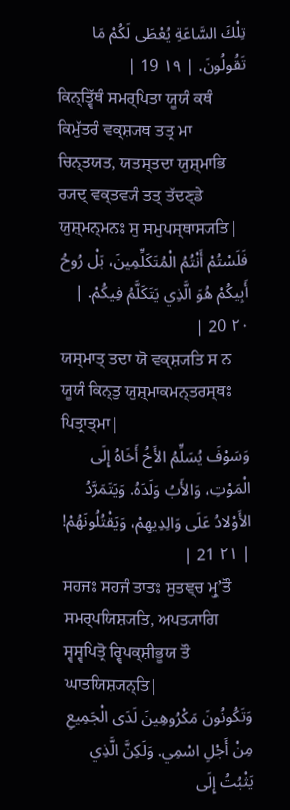تِلْكَ السَّاعَةِ يُعْطَى لَكُمْ مَا تَقُولُونَ. | ١٩ 19 |
ਕਿਨ੍ਤ੍ਵਿੱਥੰ ਸਮਰ੍ਪਿਤਾ ਯੂਯੰ ਕਥੰ ਕਿਮੁੱਤਰੰ ਵਕ੍ਸ਼੍ਯਥ ਤਤ੍ਰ ਮਾ ਚਿਨ੍ਤਯਤ, ਯਤਸ੍ਤਦਾ ਯੁਸ਼੍ਮਾਭਿ ਰ੍ਯਦ੍ ਵਕ੍ਤਵ੍ਯੰ ਤਤ੍ ਤੱਦਣ੍ਡੇ ਯੁਸ਼੍ਮਨ੍ਮਨਃ ਸੁ ਸਮੁਪਸ੍ਥਾਸ੍ਯਤਿ|
فَلَسْتُمْ أَنْتُمُ الْمُتَكَلِّمِينَ، بَلْ رُوحُ أَبِيكُمْ هُوَ الَّذِي يَتَكَلَّمُ فِيكُمْ. | ٢٠ 20 |
ਯਸ੍ਮਾਤ੍ ਤਦਾ ਯੋ ਵਕ੍ਸ਼੍ਯਤਿ ਸ ਨ ਯੂਯੰ ਕਿਨ੍ਤੁ ਯੁਸ਼੍ਮਾਕਮਨ੍ਤਰਸ੍ਥਃ ਪਿਤ੍ਰਾਤ੍ਮਾ|
وَسَوْفَ يُسَلِّمُ الأَخُ أَخَاهُ إِلَى الْمَوْتِ، وَالأَبُ وَلَدَهُ. وَيَتَمَرَّدُ الأَوْلادُ عَلَى وَالِدِيهِمْ، وَيَقْتُلُونَهُمْ! | ٢١ 21 |
ਸਹਜਃ ਸਹਜੰ ਤਾਤਃ ਸੁਤਞ੍ਚ ਮ੍ਰੁʼਤੌ ਸਮਰ੍ਪਯਿਸ਼੍ਯਤਿ, ਅਪਤ੍ਯਾਗਿ ਸ੍ਵਸ੍ਵਪਿਤ੍ਰੋ ਰ੍ਵਿਪਕ੍ਸ਼ੀਭੂਯ ਤੌ ਘਾਤਯਿਸ਼੍ਯਨ੍ਤਿ|
وَتَكُونُونَ مَكْرُوهِينَ لَدَى الْجَمِيعِ مِنْ أَجْلِ اسْمِي. وَلَكِنَّ الَّذِي يَثْبُتُ إِلَى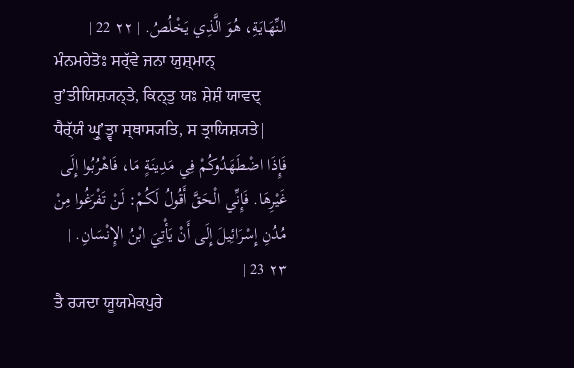النِّهَايَةِ، هُوَ الَّذِي يَخْلُصُ. | ٢٢ 22 |
ਮੰਨਮਹੇਤੋਃ ਸਰ੍ੱਵੇ ਜਨਾ ਯੁਸ਼੍ਮਾਨ੍ ਰੁʼਤੀਯਿਸ਼੍ਯਨ੍ਤੇ, ਕਿਨ੍ਤੁ ਯਃ ਸ਼ੇਸ਼ੰ ਯਾਵਦ੍ ਧੈਰ੍ੱਯੰ ਘ੍ਰੁʼਤ੍ਵਾ ਸ੍ਥਾਸ੍ਯਤਿ, ਸ ਤ੍ਰਾਯਿਸ਼੍ਯਤੇ|
فَإِذَا اضْطَهَدُوكُمْ فِي مَدِينَةٍ مَا، فَاهْرُبُوا إِلَى غَيْرِهَا. فَإِنِّي الْحَقَّ أَقُولُ لَكُمْ: لَنْ تَفْرَغُوا مِنْ مُدُنِ إِسْرَائِيلَ إِلَى أَنْ يَأْتِيَ ابْنُ الإِنْسَانِ. | ٢٣ 23 |
ਤੈ ਰ੍ਯਦਾ ਯੂਯਮੇਕਪੁਰੇ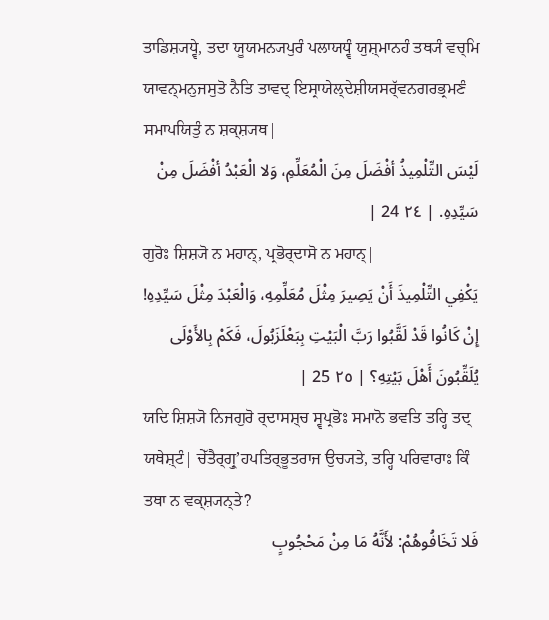ਤਾਡਿਸ਼੍ਯਧ੍ਵੇ, ਤਦਾ ਯੂਯਮਨ੍ਯਪੁਰੰ ਪਲਾਯਧ੍ਵੰ ਯੁਸ਼੍ਮਾਨਹੰ ਤਥ੍ਯੰ ਵਚ੍ਮਿ ਯਾਵਨ੍ਮਨੁਜਸੁਤੋ ਨੈਤਿ ਤਾਵਦ੍ ਇਸ੍ਰਾਯੇਲ੍ਦੇਸ਼ੀਯਸਰ੍ੱਵਨਗਰਭ੍ਰਮਣੰ ਸਮਾਪਯਿਤੁੰ ਨ ਸ਼ਕ੍ਸ਼੍ਯਥ|
لَيْسَ التِّلْمِيذُ أفْضَلَ مِنَ الْمُعَلِّمِ، وَلا الْعَبْدُ أفْضَلَ مِنْ سَيِّدِهِ. | ٢٤ 24 |
ਗੁਰੋਃ ਸ਼ਿਸ਼੍ਯੋ ਨ ਮਹਾਨ੍, ਪ੍ਰਭੋਰ੍ਦਾਸੋ ਨ ਮਹਾਨ੍|
يَكْفِي التِّلْمِيذَ أَنْ يَصِيرَ مِثْلَ مُعَلِّمِهِ، وَالْعَبْدَ مِثْلَ سَيِّدِهِ! إِنْ كَانُوا قَدْ لَقَّبُوا رَبَّ الْبَيْتِ بِبَعْلَزَبُولَ، فَكَمْ بِالأَوْلَى يُلَقِّبُونَ أَهْلَ بَيْتِهِ؟ | ٢٥ 25 |
ਯਦਿ ਸ਼ਿਸ਼੍ਯੋ ਨਿਜਗੁਰੋ ਰ੍ਦਾਸਸ਼੍ਚ ਸ੍ਵਪ੍ਰਭੋਃ ਸਮਾਨੋ ਭਵਤਿ ਤਰ੍ਹਿ ਤਦ੍ ਯਥੇਸ਼੍ਟੰ| ਚੇੱਤੈਰ੍ਗ੍ਰੁʼਹਪਤਿਰ੍ਭੂਤਰਾਜ ਉਚ੍ਯਤੇ, ਤਰ੍ਹਿ ਪਰਿਵਾਰਾਃ ਕਿੰ ਤਥਾ ਨ ਵਕ੍ਸ਼੍ਯਨ੍ਤੇ?
فَلا تَخَافُوهُمْ: لأَنَّهُ مَا مِنْ مَحْجُوبٍ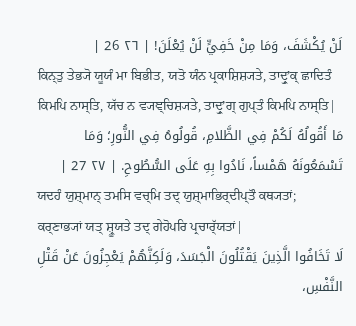لَنْ يُكْشَفَ، وَمَا مِنْ خَفِيٍّ لَنْ يُعْلَنَ! | ٢٦ 26 |
ਕਿਨ੍ਤੁ ਤੇਭ੍ਯੋ ਯੂਯੰ ਮਾ ਬਿਭੀਤ, ਯਤੋ ਯੰਨ ਪ੍ਰਕਾਸ਼ਿਸ਼੍ਯਤੇ, ਤਾਦ੍ਰੁʼਕ੍ ਛਾਦਿਤੰ ਕਿਮਪਿ ਨਾਸ੍ਤਿ, ਯੱਚ ਨ ਵ੍ਯਞ੍ਚਿਸ਼੍ਯਤੇ, ਤਾਦ੍ਰੁʼਗ੍ ਗੁਪ੍ਤੰ ਕਿਮਪਿ ਨਾਸ੍ਤਿ|
مَا أَقُولُهُ لَكُمْ فِي الظَّلامِ، قُولُوهُ فِي النُّورِ؛ وَمَا تَسْمَعُونَهُ هَمْساً، نَادُوا بِهِ عَلَى السُّطُوحِ. | ٢٧ 27 |
ਯਦਹੰ ਯੁਸ਼੍ਮਾਨ੍ ਤਮਸਿ ਵਚ੍ਮਿ ਤਦ੍ ਯੁਸ਼੍ਮਾਭਿਰ੍ਦੀਪ੍ਤੌ ਕਥ੍ਯਤਾਂ; ਕਰ੍ਣਾਭ੍ਯਾਂ ਯਤ੍ ਸ਼੍ਰੂਯਤੇ ਤਦ੍ ਗੇਹੋਪਰਿ ਪ੍ਰਚਾਰ੍ੱਯਤਾਂ|
لَا تَخَافُوا الَّذِينَ يَقْتُلُونَ الْجَسَدَ، وَلَكِنَّهُمْ يَعْجِزُونَ عَنْ قَتْلِ النَّفْسِ،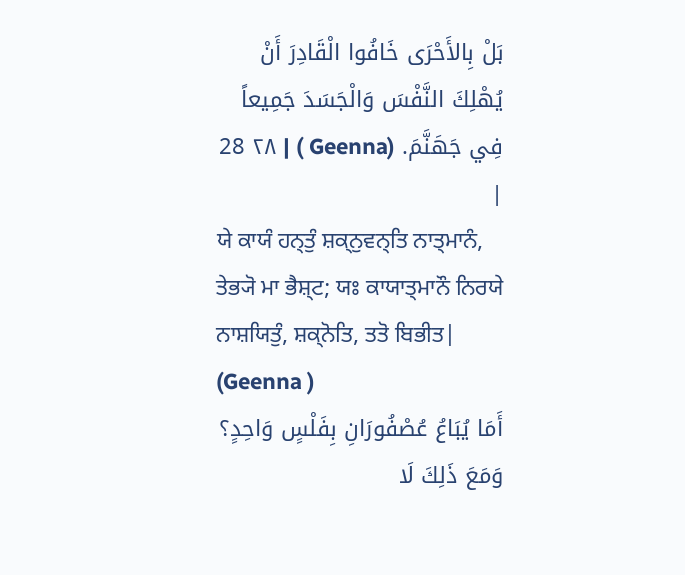بَلْ بِالأَحْرَى خَافُوا الْقَادِرَ أَنْ يُهْلِكَ النَّفْسَ وَالْجَسَدَ جَمِيعاً فِي جَهَنَّمَ. (Geenna ) | ٢٨ 28 |
ਯੇ ਕਾਯੰ ਹਨ੍ਤੁੰ ਸ਼ਕ੍ਨੁਵਨ੍ਤਿ ਨਾਤ੍ਮਾਨੰ, ਤੇਭ੍ਯੋ ਮਾ ਭੈਸ਼੍ਟ; ਯਃ ਕਾਯਾਤ੍ਮਾਨੌ ਨਿਰਯੇ ਨਾਸ਼ਯਿਤੁੰ, ਸ਼ਕ੍ਨੋਤਿ, ਤਤੋ ਬਿਭੀਤ| (Geenna )
أَمَا يُبَاعُ عُصْفُورَانِ بِفَلْسٍ وَاحِدٍ؟ وَمَعَ ذَلِكَ لَا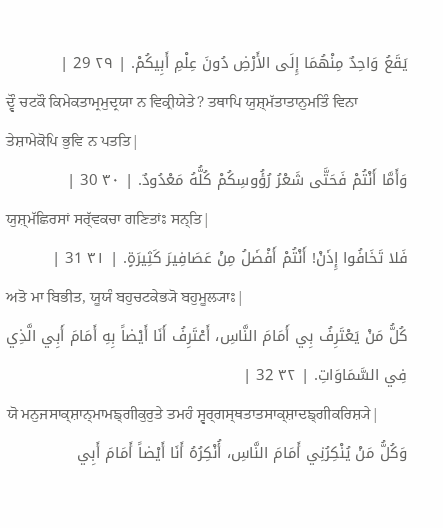يَقَعُ وَاحِدٌ مِنْهُمَا إِلَى الأَرْضِ دُونَ عِلْمِ أَبِيكُمْ. | ٢٩ 29 |
ਦ੍ਵੌ ਚਟਕੌ ਕਿਮੇਕਤਾਮ੍ਰਮੁਦ੍ਰਯਾ ਨ ਵਿਕ੍ਰੀਯੇਤੇ? ਤਥਾਪਿ ਯੁਸ਼੍ਮੱਤਾਤਾਨੁਮਤਿੰ ਵਿਨਾ ਤੇਸ਼ਾਮੇਕੋਪਿ ਭੁਵਿ ਨ ਪਤਤਿ|
وَأَمَّا أَنْتُمْ فَحَتَّى شَعْرُ رُؤُوسِكُمْ كُلُّهُ مَعْدُودٌ. | ٣٠ 30 |
ਯੁਸ਼੍ਮੱਛਿਰਸਾਂ ਸਰ੍ੱਵਕਚਾ ਗਣਿਤਾਂਃ ਸਨ੍ਤਿ|
فَلا تَخَافُوا إِذَنْ! أَنْتُمْ أَفْضَلُ مِنْ عَصَافِيرَ كَثِيرَةٍ. | ٣١ 31 |
ਅਤੋ ਮਾ ਬਿਭੀਤ, ਯੂਯੰ ਬਹੁਚਟਕੇਭ੍ਯੋ ਬਹੁਮੂਲ੍ਯਾਃ|
كُلُّ مَنْ يَعْتَرِفُ بِي أَمَامَ النَّاسِ، أَعْتَرِفُ أَنَا أَيْضاً بِهِ أَمَامَ أَبِي الَّذِي فِي السَّمَاوَاتِ. | ٣٢ 32 |
ਯੋ ਮਨੁਜਸਾਕ੍ਸ਼ਾਨ੍ਮਾਮਙ੍ਗੀਕੁਰੁਤੇ ਤਮਹੰ ਸ੍ਵਰ੍ਗਸ੍ਥਤਾਤਸਾਕ੍ਸ਼ਾਦਙ੍ਗੀਕਰਿਸ਼੍ਯੇ|
وَكُلُّ مَنْ يُنْكِرُنِي أَمَامَ النَّاسِ، أُنْكِرُهُ أَنَا أَيْضاً أَمَامَ أَبِي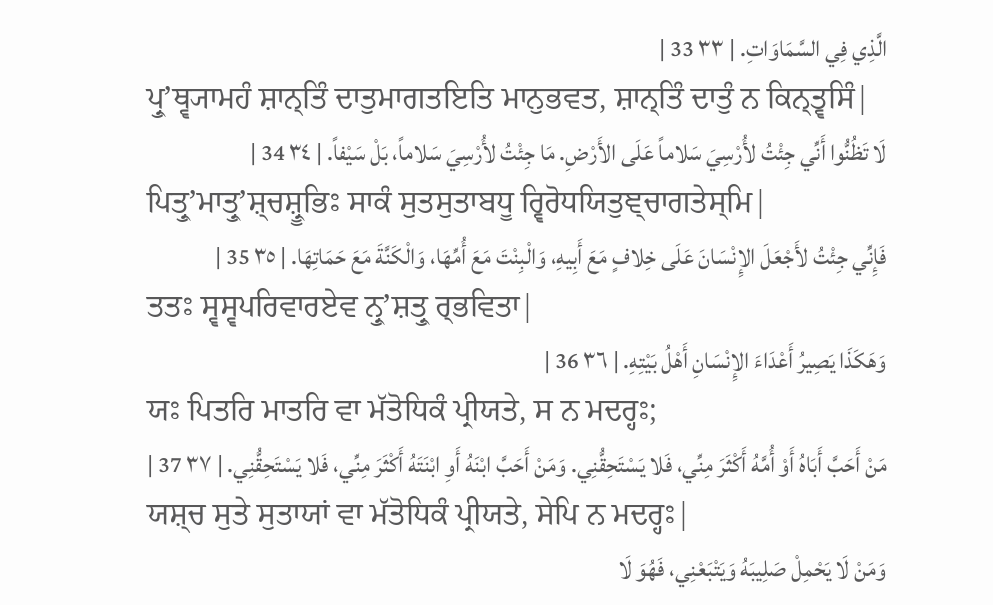الَّذِي فِي السَّمَاوَاتِ. | ٣٣ 33 |
ਪ੍ਰੁʼਥ੍ਵ੍ਯਾਮਹੰ ਸ਼ਾਨ੍ਤਿੰ ਦਾਤੁਮਾਗਤਇਤਿ ਮਾਨੁਭਵਤ, ਸ਼ਾਨ੍ਤਿੰ ਦਾਤੁੰ ਨ ਕਿਨ੍ਤ੍ਵਸਿੰ|
لَا تَظُنُّوا أَنِّي جِئْتُ لأُرْسِيَ سَلاماً عَلَى الأَرْضِ. مَا جِئْتُ لأُرْسِيَ سَلاماً، بَلْ سَيْفاً. | ٣٤ 34 |
ਪਿਤ੍ਰੁʼਮਾਤ੍ਰੁʼਸ਼੍ਚਸ਼੍ਰੂਭਿਃ ਸਾਕੰ ਸੁਤਸੁਤਾਬਧੂ ਰ੍ਵਿਰੋਧਯਿਤੁਞ੍ਚਾਗਤੇਸ੍ਮਿ|
فَإِنِّي جِئْتُ لأَجْعَلَ الإِنْسَانَ عَلَى خِلافٍ مَعَ أَبِيهِ، وَالْبِنْتَ مَعَ أُمِّهَا، وَالْكَنَّةَ مَعَ حَمَاتِهَا. | ٣٥ 35 |
ਤਤਃ ਸ੍ਵਸ੍ਵਪਰਿਵਾਰਏਵ ਨ੍ਰੁʼਸ਼ਤ੍ਰੁ ਰ੍ਭਵਿਤਾ|
وَهَكَذَا يَصِيرُ أَعْدَاءَ الإِنْسَانِ أَهْلُ بَيْتِهِ. | ٣٦ 36 |
ਯਃ ਪਿਤਰਿ ਮਾਤਰਿ ਵਾ ਮੱਤੋਧਿਕੰ ਪ੍ਰੀਯਤੇ, ਸ ਨ ਮਦਰ੍ਹਃ;
مَنْ أَحَبَّ أَبَاهُ أَوْ أُمَّهُ أَكْثَرَ مِنِّي، فَلا يَسْتَحِقُّنِي. وَمَنْ أَحَبَّ ابْنَهُ أَوِ ابْنَتَهُ أَكْثَرَ مِنِّي، فَلا يَسْتَحِقُّنِي. | ٣٧ 37 |
ਯਸ਼੍ਚ ਸੁਤੇ ਸੁਤਾਯਾਂ ਵਾ ਮੱਤੋਧਿਕੰ ਪ੍ਰੀਯਤੇ, ਸੇਪਿ ਨ ਮਦਰ੍ਹਃ|
وَمَنْ لَا يَحْمِلْ صَلِيبَهُ وَيَتْبَعْنِي، فَهُوَ لَا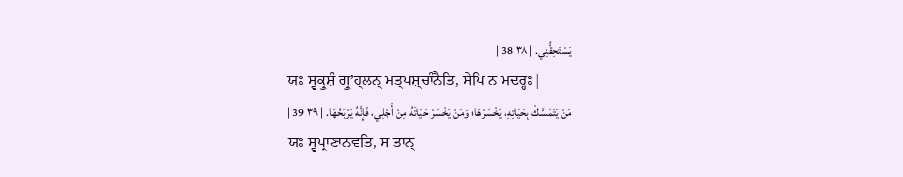يَسْتَحِقُّنِي. | ٣٨ 38 |
ਯਃ ਸ੍ਵਕ੍ਰੁਸ਼ੰ ਗ੍ਰੁʼਹ੍ਲਨ੍ ਮਤ੍ਪਸ਼੍ਚਾੰਨੈਤਿ, ਸੇਪਿ ਨ ਮਦਰ੍ਹਃ|
مَنْ يَتَمَسَّكْ بِحَيَاتِهِ، يَخْسَرْهَا؛ وَمَنْ يَخْسَرْ حَيَاتَهُ مِنْ أَجْلِي، فَإِنَّهُ يَرْبَحُهَا. | ٣٩ 39 |
ਯਃ ਸ੍ਵਪ੍ਰਾਣਾਨਵਤਿ, ਸ ਤਾਨ੍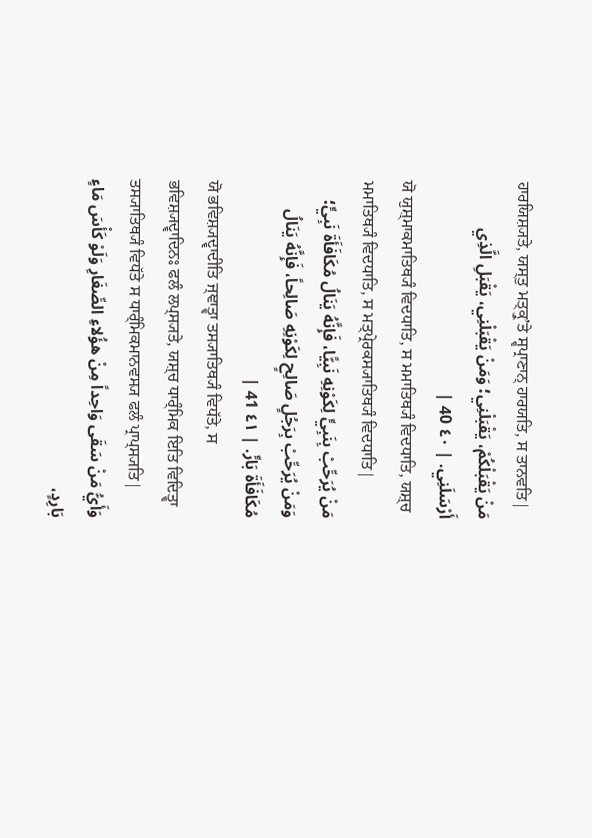ਹਾਰਯਿਸ਼੍ਯਤੇ, ਯਸ੍ਤੁ ਮਤ੍ਕ੍ਰੁʼਤੇ ਸ੍ਵਪ੍ਰਾਣਾਨ੍ ਹਾਰਯਤਿ, ਸ ਤਾਨਵਤਿ|
مَنْ يَقْبَلْكُمْ، يَقْبَلْنِي؛ وَمَنْ يَقْبَلْنِي، يَقْبَلِ الَّذِي أَرْسَلَنِي. | ٤٠ 40 |
ਯੋ ਯੁਸ਼੍ਮਾਕਮਾਤਿਥ੍ਯੰ ਵਿਦਧਾਤਿ, ਸ ਮਮਾਤਿਥ੍ਯੰ ਵਿਦਧਾਤਿ, ਯਸ਼੍ਚ ਮਮਾਤਿਥ੍ਯੰ ਵਿਦਧਾਤਿ, ਸ ਮਤ੍ਪ੍ਰੇਰਕਸ੍ਯਾਤਿਥ੍ਯੰ ਵਿਦਧਾਤਿ|
مَنْ يُرَحِّبْ بِنَبِيٍّ لِكَوْنِهِ نَبِيًّا، فَإِنَّهُ يَنَالُ مُكَافَأَةَ نَبِيٍّ؛ وَمَنْ يُرَحِّبْ بِرَجُلٍ صَالِحٍ لِكَوْنِهِ صَالِحاً، فَإِنَّهُ يَنَالُ مُكَافَأَةَ بَارٍّ. | ٤١ 41 |
ਯੋ ਭਵਿਸ਼੍ਯਦ੍ਵਾਦੀਤਿ ਜ੍ਞਾਤ੍ਵਾ ਤਸ੍ਯਾਤਿਥ੍ਯੰ ਵਿਧੱਤੇ, ਸ ਭਵਿਸ਼੍ਯਦ੍ਵਾਦਿਨਃ ਫਲੰ ਲਪ੍ਸ੍ਯਤੇ, ਯਸ਼੍ਚ ਧਾਰ੍ੰਮਿਕ ਇਤਿ ਵਿਦਿਤ੍ਵਾ ਤਸ੍ਯਾਤਿਥ੍ਯੰ ਵਿਧੱਤੇ ਸ ਧਾਰ੍ੰਮਿਕਮਾਨਵਸ੍ਯ ਫਲੰ ਪ੍ਰਾਪ੍ਸ੍ਯਤਿ|
وَأَيُّ مَنْ سَقَى وَاحِداً مِنْ هؤُلاءِ الصِّغَارِ وَلَوْ كَأْسَ مَاءٍ بَارِدٍ،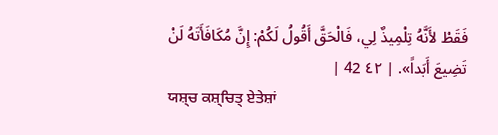فَقَطْ لأَنَّهُ تِلْمِيذٌ لِي، فَالْحَقَّ أَقُولُ لَكُمْ: إِنَّ مُكَافَأَتَهُ لَنْ تَضِيعَ أَبَداً». | ٤٢ 42 |
ਯਸ਼੍ਚ ਕਸ਼੍ਚਿਤ੍ ਏਤੇਸ਼ਾਂ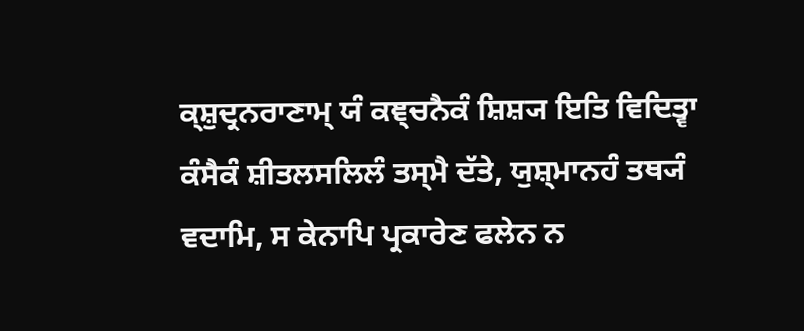ਕ੍ਸ਼ੁਦ੍ਰਨਰਾਣਾਮ੍ ਯੰ ਕਞ੍ਚਨੈਕੰ ਸ਼ਿਸ਼੍ਯ ਇਤਿ ਵਿਦਿਤ੍ਵਾ ਕੰਸੈਕੰ ਸ਼ੀਤਲਸਲਿਲੰ ਤਸ੍ਮੈ ਦੱਤੇ, ਯੁਸ਼੍ਮਾਨਹੰ ਤਥ੍ਯੰ ਵਦਾਮਿ, ਸ ਕੇਨਾਪਿ ਪ੍ਰਕਾਰੇਣ ਫਲੇਨ ਨ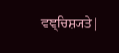ਵਞ੍ਚਿਸ਼੍ਯਤੇ|